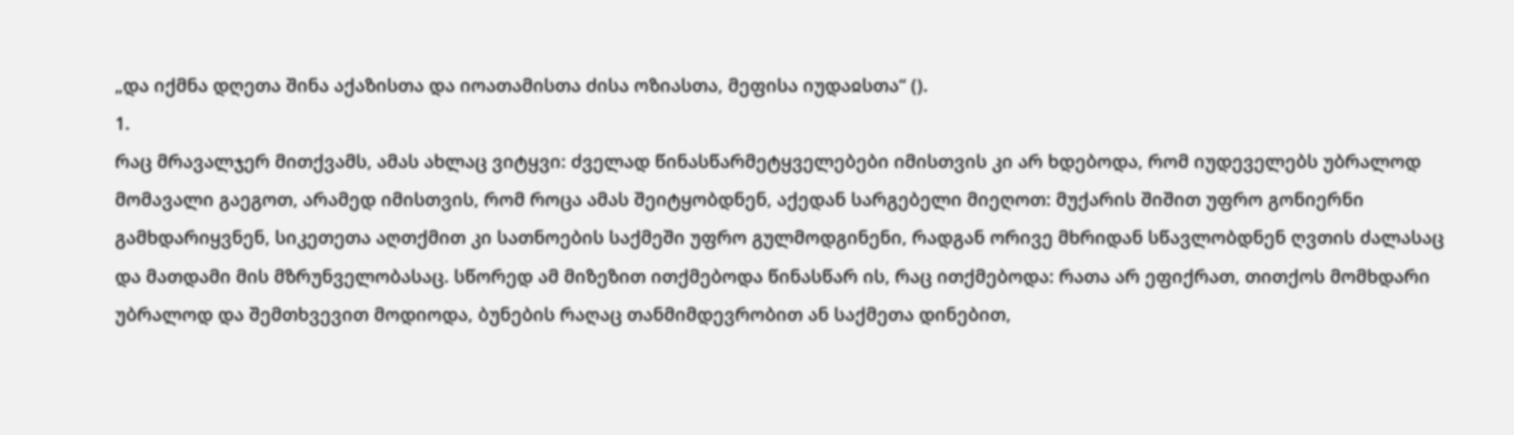„და იქმნა დღეთა შინა აქაზისთა და იოათამისთა ძისა ოზიასთა, მეფისა იუდაჲსთა“ ().
1.
რაც მრავალჯერ მითქვამს, ამას ახლაც ვიტყვი: ძველად წინასწარმეტყველებები იმისთვის კი არ ხდებოდა, რომ იუდეველებს უბრალოდ მომავალი გაეგოთ, არამედ იმისთვის, რომ როცა ამას შეიტყობდნენ, აქედან სარგებელი მიეღოთ: მუქარის შიშით უფრო გონიერნი გამხდარიყვნენ, სიკეთეთა აღთქმით კი სათნოების საქმეში უფრო გულმოდგინენი, რადგან ორივე მხრიდან სწავლობდნენ ღვთის ძალასაც და მათდამი მის მზრუნველობასაც. სწორედ ამ მიზეზით ითქმებოდა წინასწარ ის, რაც ითქმებოდა: რათა არ ეფიქრათ, თითქოს მომხდარი უბრალოდ და შემთხვევით მოდიოდა, ბუნების რაღაც თანმიმდევრობით ან საქმეთა დინებით,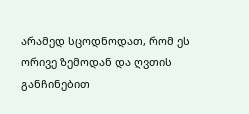არამედ სცოდნოდათ, რომ ეს ორივე ზემოდან და ღვთის განჩინებით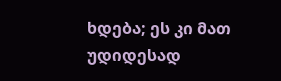ხდება; ეს კი მათ უდიდესად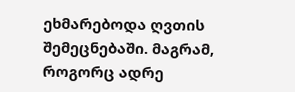ეხმარებოდა ღვთის შემეცნებაში. მაგრამ, როგორც ადრე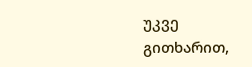უკვე გითხარით,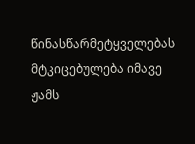წინასწარმეტყველებას მტკიცებულება იმავე ჟამს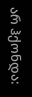არ ჰქონდა: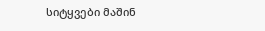სიტყვები მაშინ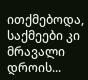ითქმებოდა, საქმეები კი მრავალი დროის...